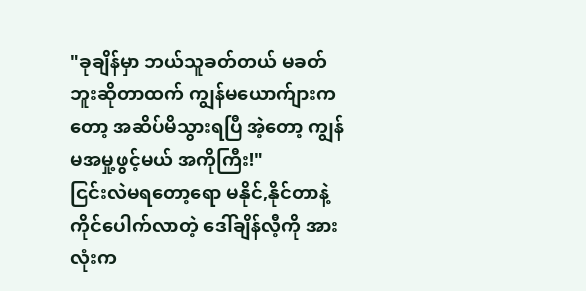"ခုချိန်မှာ ဘယ်သူခတ်တယ် မခတ်ဘူးဆိုတာထက် ကျွန်မယောက်ျားကတော့ အဆိပ်မိသွားရပြီ အဲ့တော့ ကျွန်မအမှု့ဖွင့်မယ် အကိုကြီး!"
ငြင်းလဲမရတော့ရော မနိုင်,နိုင်တာနဲ့ကိုင်ပေါက်လာတဲ့ ဒေါ်ချိန်လီ့ကို အားလုံးက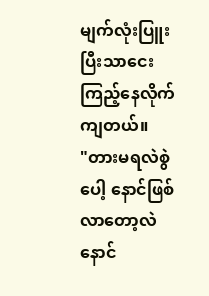မျက်လုံးပြူးပြီးသာငေးကြည့်နေလိုက်ကျတယ်။
"တားမရလဲစွဲပေါ့ နောင်ဖြစ်လာတော့လဲ နောင်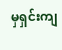မှရှင်းကျ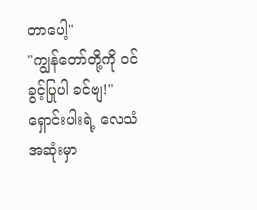တာပေါ့"
"ကျွန်တော်တို့ကို ဝင်ခွင့်ပြုပါ ခင်ဗျ!"
ရှောင်းပါးရဲ့ လေသံအဆုံးမှာ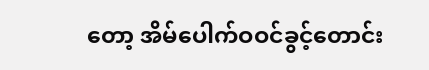တော့ အိမ်ပေါက်ဝဝင်ခွင့်တောင်း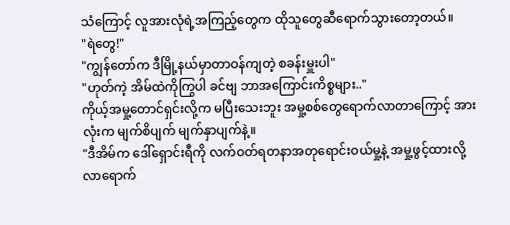သံကြောင့် လူအားလုံရဲ့အကြည့်တွေက ထိုသူတွေဆီရောက်သွားတော့တယ်။
"ရဲတွေ!"
"ကျွန်တော်က ဒီမြို့နယ်မှာတာဝန်ကျတဲ့ စခန်းမှူးပါ"
"ဟုတ်ကဲ့ အိမ်ထဲကိုကြွပါ ခင်ဗျ ဘာအကြောင်းကိစ္စများ.."
ကိုယ့်အမှု့တောင်ရှင်းလို့က မပြီးသေးဘူး အမှု့စစ်တွေရောက်လာတာကြောင့် အားလုံးက မျက်စိပျက် မျက်နှာပျက်နဲ့။
"ဒီအိမ်က ဒေါ်ရှောင်းရီကို လက်ဝတ်ရတနာအတုရောင်းဝယ်မှု့နဲ့ အမှု့ဖွင့်ထားလို့ လာရောက်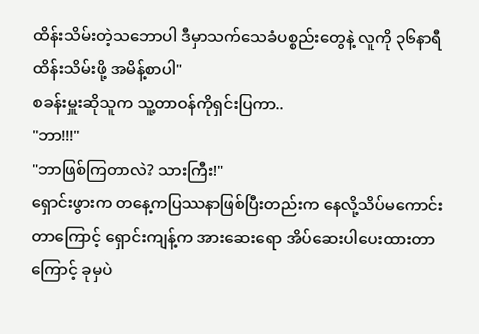ထိန်းသိမ်းတဲ့သဘောပါ ဒီမှာသက်သေခံပစ္စည်းတွေနဲ့ လူကို ၃၆နာရီထိန်းသိမ်းဖို့ အမိန့်စာပါ"
စခန်းမှူးဆိုသူက သူ့တာဝန်ကိုရှင်းပြကာ..
"ဘာ!!!"
"ဘာဖြစ်ကြတာလဲ? သားကြီး!"
ရှောင်းဖွားက တနေ့ကပြဿနာဖြစ်ပြီးတည်းက နေလို့သိပ်မကောင်းတာကြောင့် ရှောင်းကျန့်က အားဆေးရော အိပ်ဆေးပါပေးထားတာကြောင့် ခုမှပဲ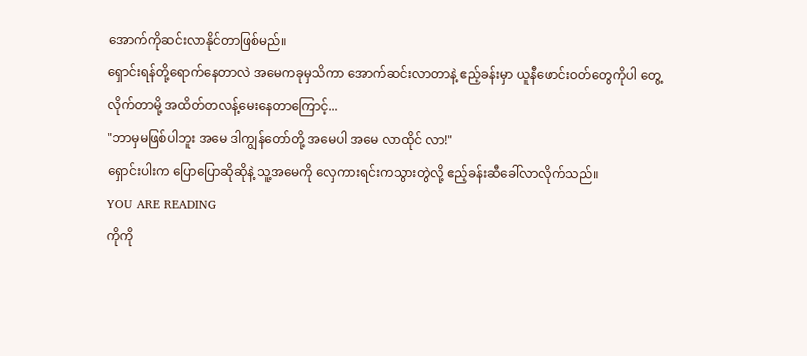အောက်ကိုဆင်းလာနိုင်တာဖြစ်မည်။
ရှောင်းရန်တို့ရောက်နေတာလဲ အမေကခုမှသိကာ အောက်ဆင်းလာတာနဲ့ ဧည့်ခန်းမှာ ယူနီဖောင်းဝတ်တွေကိုပါ တွေ့လိုက်တာမို့ အထိတ်တလန့်မေးနေတာကြောင့်...
"ဘာမှမဖြစ်ပါဘူး အမေ ဒါကျွန်တော်တို့ အမေပါ အမေ လာထိုင် လာ!"
ရှောင်းပါးက ပြောပြောဆိုဆိုနဲ့ သူ့အမေကို လှေကားရင်းကသွားတွဲလို့ ဧည့်ခန်းဆီခေါ်လာလိုက်သည်။
YOU ARE READING
ကိုကို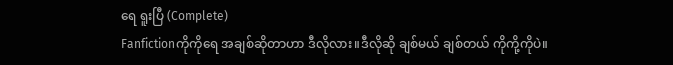ရေ ရူးပြီ (Complete)
Fanfictionကိုကိုရေ အချစ်ဆိုတာဟာ ဒီလိုလား။ဒီလိုဆို ချစ်မယ် ချစ်တယ် ကိုကို့ကိုပဲ။